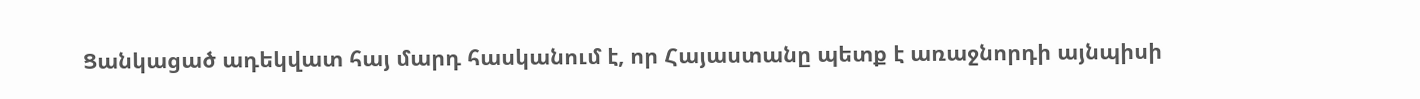Ցանկացած ադեկվատ հայ մարդ հասկանում է, որ Հայաստանը պետք է առաջնորդի այնպիսի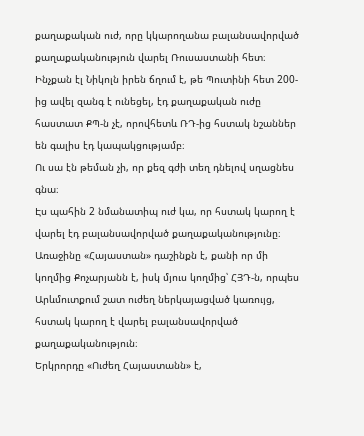քաղաքական ուժ, որը կկարողանա բալանսավորված քաղաքականություն վարել Ռուսաստանի հետ։
Ինչքան էլ Նիկոլն իրեն ճղում է, թե Պուտինի հետ 200-ից ավել զանգ է ունեցել, էդ քաղաքական ուժը հաստատ ՔՊ-ն չէ, որովհետև ՌԴ-ից հստակ նշաններ են գալիս էդ կապակցությամբ։
Ու սա էն թեման չի, որ քեզ գժի տեղ դնելով սղացնես գնա։
Էս պահին 2 նմանատիպ ուժ կա, որ հստակ կարող է վարել էդ բալանսավորված քաղաքականությունը։
Առաջինը «Հայաստան» դաշինքն է, քանի որ մի կողմից Քոչարյանն է, իսկ մյուս կողմից՝ ՀՅԴ-ն, որպես Արևմուտքում շատ ուժեղ ներկայացված կառույց, հստակ կարող է վարել բալանսավորված քաղաքականություն։
Երկրորդը «Ուժեղ Հայաստանն» է,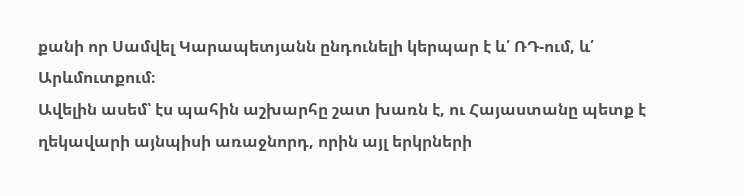քանի որ Սամվել Կարապետյանն ընդունելի կերպար է և՛ ՌԴ-ում, և՛ Արևմուտքում։
Ավելին ասեմ՝ էս պահին աշխարհը շատ խառն է, ու Հայաստանը պետք է ղեկավարի այնպիսի առաջնորդ, որին այլ երկրների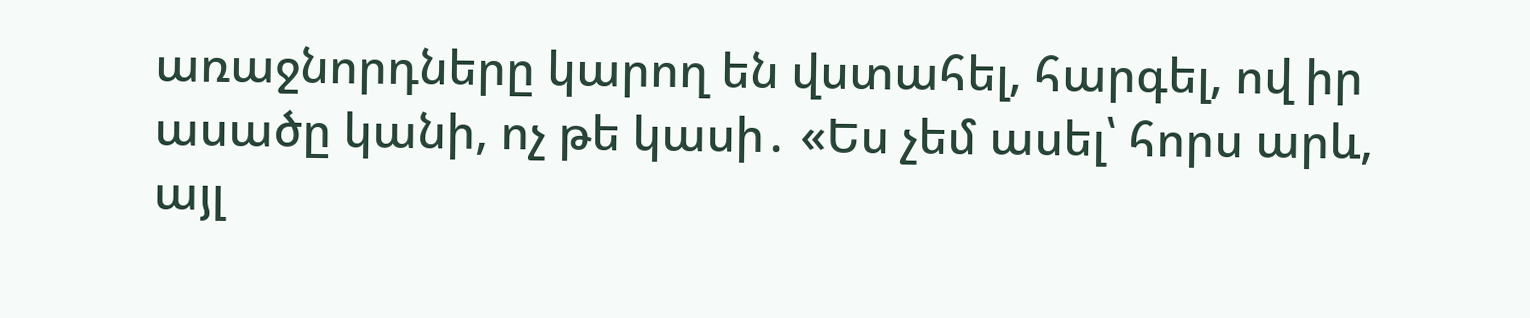առաջնորդները կարող են վստահել, հարգել, ով իր ասածը կանի, ոչ թե կասի․ «Ես չեմ ասել՝ հորս արև, այլ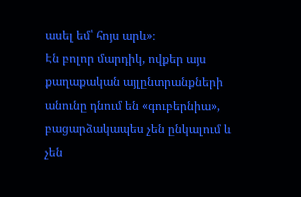ասել եմ՝ հոյս արև»։
Էն բոլոր մարդիկ, ովքեր այս քաղաքական այլընտրանքների անունը դնում են «գուբերնիա», բացարձակապես չեն ընկալում և չեն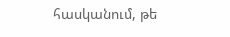հասկանում, թե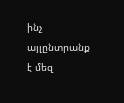ինչ այլընտրանք է մեզ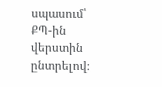սպասում՝ ՔՊ-ին վերստին ընտրելով։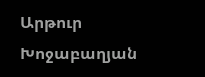Արթուր Խոջաբաղյան